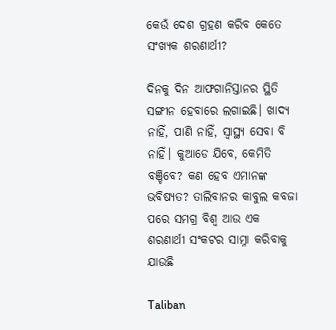କେଉଁ ଦେଶ ଗ୍ରହଣ କରିବ କେତେ ସଂଖ୍ୟକ ଶରଣାର୍ଥୀ?

ଦିନକୁ ଦିନ ଆଫଗାନିସ୍ତାନର ସ୍ଥିତି ସଙ୍ଗୀନ ହେବାରେ ଲଗାଇଛି। ଖାଦ୍ୟ ନାହିଁ, ପାଣି ନାହିଁ, ସ୍ୱାସ୍ଥ୍ୟ ସେବା ବି ନାହିଁ। କୁଆଡେ ଯିବେ, କେମିତି ବଞ୍ଚିବେ? କଣ ହେବ ଏମାନଙ୍କ ଭବିଷ୍ୟତ? ତାଲିବାନର କାବୁଲ କବଜା ପରେ ସମଗ୍ର ବିଶ୍ୱ ଆଉ ଏକ ଶରଣାର୍ଥୀ ସଂକଟର ସାମ୍ନା କରିବାକୁ ଯାଉଛି

Taliban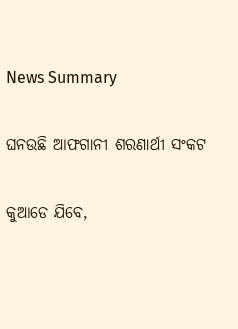News Summary

ଘନଉଛି ଆଫଗାନୀ ଶରଣାର୍ଥୀ ସଂକଟ

କୁଆଡେ ଯିବେ,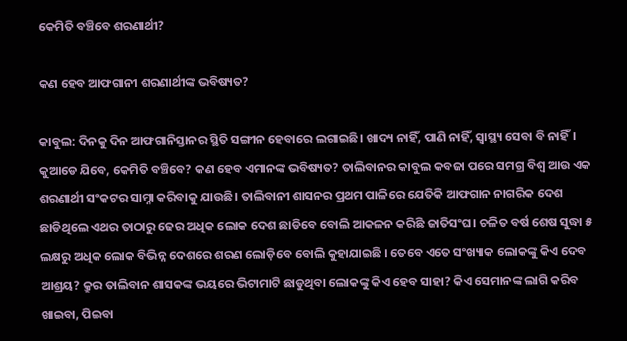କେମିତି ବଞ୍ଚିବେ ଶରଣାର୍ଥୀ?

କଣ ହେବ ଆଫଗାନୀ ଶରଣାର୍ଥୀଙ୍କ ଭବିଷ୍ୟତ?

କାବୁଲ: ଦିନକୁ ଦିନ ଆଫଗାନିସ୍ତାନର ସ୍ଥିତି ସଙ୍ଗୀନ ହେବାରେ ଲଗାଇଛି। ଖାଦ୍ୟ ନାହିଁ, ପାଣି ନାହିଁ, ସ୍ୱାସ୍ଥ୍ୟ ସେବା ବି ନାହିଁ। କୁଆଡେ ଯିବେ, କେମିତି ବଞ୍ଚିବେ? କଣ ହେବ ଏମାନଙ୍କ ଭବିଷ୍ୟତ? ତାଲିବାନର କାବୁଲ କବଜା ପରେ ସମଗ୍ର ବିଶ୍ୱ ଆଉ ଏକ ଶରଣାର୍ଥୀ ସଂକଟର ସାମ୍ନା କରିବାକୁ ଯାଉଛି। ତାଲିବାନୀ ଶାସନର ପ୍ରଥମ ପାଳିରେ ଯେତିକି ଆଫଗାନ ନାଗରିକ ଦେଶ ଛାଡିଥିଲେ ଏଥର ତାଠାରୁ ଢେର ଅଧିକ ଲୋକ ଦେଶ ଛାଡିବେ ବୋଲି ଆକଳନ କରିଛି ଜାତିସଂଘ। ଚଳିତ ବର୍ଷ ଶେଷ ସୁଦ୍ଧା ୫ ଲକ୍ଷରୁ ଅଧିକ ଲୋକ ବିଭିନ୍ନ ଦେଶରେ ଶରଣ ଲୋଡ଼ିବେ ବୋଲି କୁହାଯାଇଛି । ତେବେ ଏତେ ସଂଖ୍ୟାକ ଲୋକଙ୍କୁ କିଏ ଦେବ ଆଶ୍ରୟ? କ୍ରୁର ତାଲିବାନ ଶାସକଙ୍କ ଭୟରେ ଭିଟାମାଟି ଛାଡୁଥିବା ଲୋକଙ୍କୁ କିଏ ହେବ ସାହା? କିଏ ସେମାନଙ୍କ ଲାଗି କରିବ ଖାଇବା, ପିଇବା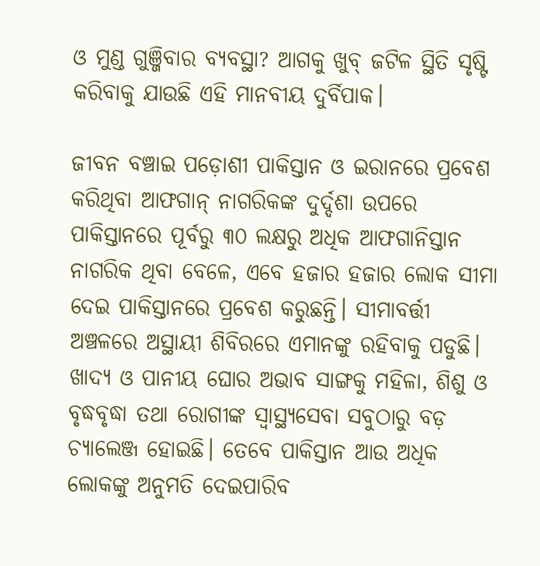ଓ ମୁଣ୍ଡ ଗୁଞ୍ଜିବାର ବ୍ୟବସ୍ଥା? ଆଗକୁ ଖୁବ୍ ଜଟିଳ ସ୍ଥିତି ସୃଷ୍ଟି କରିବାକୁ ଯାଉଛି ଏହି ମାନବୀୟ ଦୁର୍ବିପାକ।

ଜୀବନ ବଞ୍ଚାଇ ପଡ଼ୋଶୀ ପାକିସ୍ତାନ ଓ ଇରାନରେ ପ୍ରବେଶ କରିଥିବା ଆଫଗାନ୍ ନାଗରିକଙ୍କ ଦୁର୍ଦ୍ଦଶା ଉପରେ ପାକିସ୍ତାନରେ ପୂର୍ବରୁ ୩୦ ଲକ୍ଷରୁ ଅଧିକ ଆଫଗାନିସ୍ତାନ ନାଗରିକ ଥିବା ବେଳେ, ଏବେ ହଜାର ହଜାର ଲୋକ ସୀମା ଦେଇ ପାକିସ୍ତାନରେ ପ୍ରବେଶ କରୁଛନ୍ତି। ସୀମାବର୍ତ୍ତୀ ଅଞ୍ଚଳରେ ଅସ୍ଥାୟୀ ଶିବିରରେ ଏମାନଙ୍କୁ ରହିବାକୁ ପଡୁଛି। ଖାଦ୍ୟ ଓ ପାନୀୟ ଘୋର ଅଭାବ ସାଙ୍ଗକୁ ମହିଳା, ଶିଶୁ ଓ ବୃଦ୍ଧବୃଦ୍ଧା ତଥା ରୋଗୀଙ୍କ ସ୍ୱାସ୍ଥ୍ୟସେବା ସବୁଠାରୁ ବଡ଼ ଚ୍ୟାଲେଞ୍ଜ ହୋଇଛି। ତେବେ ପାକିସ୍ତାନ ଆଉ ଅଧିକ ଲୋକଙ୍କୁ ଅନୁମତି ଦେଇପାରିବ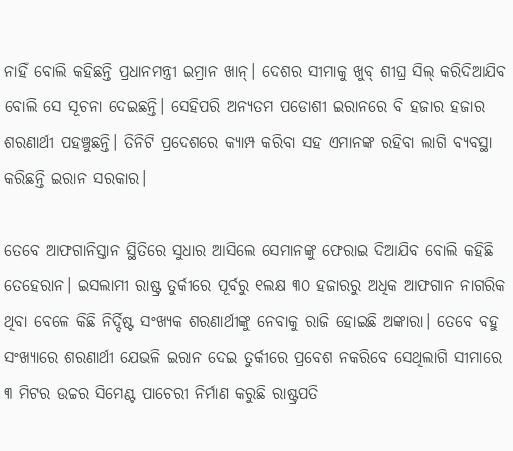ନାହିଁ ବୋଲି କହିଛନ୍ତି ପ୍ରଧାନମନ୍ତ୍ରୀ ଇମ୍ରାନ ଖାନ୍। ଦେଶର ସୀମାକୁ ଖୁବ୍ ଶୀଘ୍ର ସିଲ୍ କରିଦିଆଯିବ ବୋଲି ସେ ସୂଚନା ଦେଇଛନ୍ତି। ସେହିପରି ଅନ୍ୟତମ ପଡୋଶୀ ଇରାନରେ ବି ହଜାର ହଜାର ଶରଣାର୍ଥୀ ପହଞ୍ଚୁଛନ୍ତି। ତିନିଟି ପ୍ରଦେଶରେ କ୍ୟାମ୍ପ କରିବା ସହ ଏମାନଙ୍କ ରହିବା ଲାଗି ବ୍ୟବସ୍ଥା କରିଛନ୍ତି ଇରାନ ସରକାର।

ତେବେ ଆଫଗାନିସ୍ତାନ ସ୍ଥିତିରେ ସୁଧାର ଆସିଲେ ସେମାନଙ୍କୁ ଫେରାଇ ଦିଆଯିବ ବୋଲି କହିଛି ତେହେରାନ। ଇସଲାମୀ ରାଷ୍ଟ୍ର ତୁର୍କୀରେ ପୂର୍ବରୁ ୧ଲକ୍ଷ ୩୦ ହଜାରରୁ ଅଧିକ ଆଫଗାନ ନାଗରିକ ଥିବା ବେଳେ କିଛି ନିର୍ଦ୍ଦିଷ୍ଟ ସଂଖ୍ୟକ ଶରଣାର୍ଥୀଙ୍କୁ ନେବାକୁ ରାଜି ହୋଇଛି ଅଙ୍କାରା। ତେବେ ବହୁ ସଂଖ୍ୟାରେ ଶରଣାର୍ଥୀ ଯେଭଳି ଇରାନ ଦେଇ ତୁର୍କୀରେ ପ୍ରବେଶ ନକରିବେ ସେଥିଲାଗି ସୀମାରେ ୩ ମିଟର ଉଚ୍ଚର ସିମେଣ୍ଟ ପାଚେରୀ ନିର୍ମାଣ କରୁଛି ରାଷ୍ଟ୍ରପତି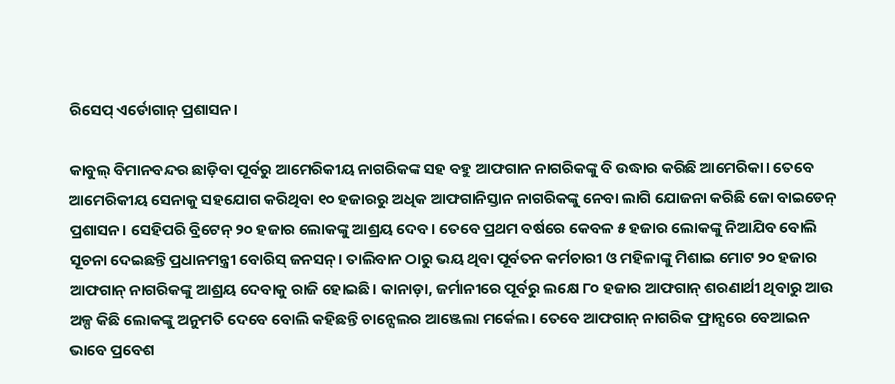ରିସେପ୍ ଏର୍ଡୋଗାନ୍ ପ୍ରଶାସନ।

କାବୁଲ୍ ବିମାନବନ୍ଦର ଛାଡ଼ିବା ପୂର୍ବରୁ ଆମେରିକୀୟ ନାଗରିକଙ୍କ ସହ ବହୁ ଆଫଗାନ ନାଗରିକଙ୍କୁ ବି ଉଦ୍ଧାର କରିଛି ଆମେରିକା। ତେବେ ଆମେରିକୀୟ ସେନାକୁ ସହଯୋଗ କରିଥିବା ୧୦ ହଜାରରୁ ଅଧିକ ଆଫଗାନିସ୍ତାନ ନାଗରିକଙ୍କୁ ନେବା ଲାଗି ଯୋଜନା କରିଛି ଜୋ ବାଇଡେନ୍ ପ୍ରଶାସନ। ସେହିପରି ବ୍ରିଟେନ୍ ୨୦ ହଜାର ଲୋକଙ୍କୁ ଆଶ୍ରୟ ଦେବ। ତେବେ ପ୍ରଥମ ବର୍ଷରେ କେବଳ ୫ ହଜାର ଲୋକଙ୍କୁ ନିଆଯିବ ବୋଲି ସୂଚନା ଦେଇଛନ୍ତି ପ୍ରଧାନମନ୍ତ୍ରୀ ବୋରିସ୍ ଜନସନ୍। ତାଲିବାନ ଠାରୁ ଭୟ ଥିବା ପୂର୍ବତନ କର୍ମଚାରୀ ଓ ମହିଳାଙ୍କୁ ମିଶାଇ ମୋଟ ୨୦ ହଜାର ଆଫଗାନ୍ ନାଗରିକଙ୍କୁ ଆଶ୍ରୟ ଦେବାକୁ ରାଜି ହୋଇଛି। କାନାଡ଼ା, ଜର୍ମାନୀରେ ପୂର୍ବରୁ ଲକ୍ଷେ ୮୦ ହଜାର ଆଫଗାନ୍ ଶରଣାର୍ଥୀ ଥିବାରୁ ଆଉ ଅଳ୍ପ କିଛି ଲୋକଙ୍କୁ ଅନୁମତି ଦେବେ ବୋଲି କହିଛନ୍ତି ଚାନ୍ସେଲର ଆଞ୍ଜେଲା ମର୍କେଲ। ତେବେ ଆଫଗାନ୍ ନାଗରିକ ଫ୍ରାନ୍ସରେ ବେଆଇନ ଭାବେ ପ୍ରବେଶ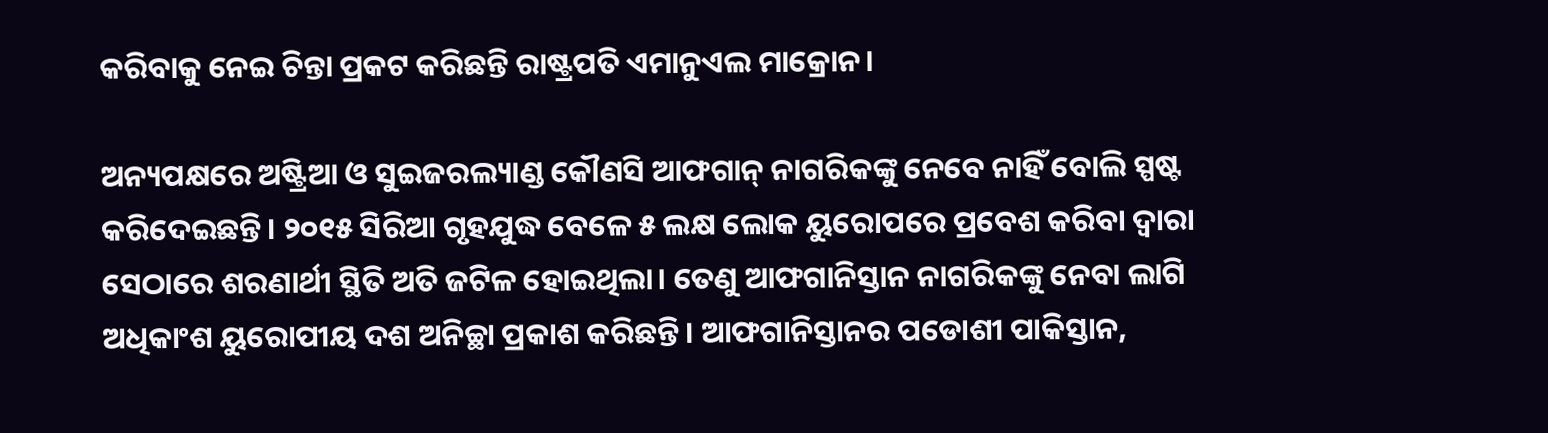କରିବାକୁ ନେଇ ଚିନ୍ତା ପ୍ରକଟ କରିଛନ୍ତି ରାଷ୍ଟ୍ରପତି ଏମାନୁଏଲ ମାକ୍ରୋନ।

ଅନ୍ୟପକ୍ଷରେ ଅଷ୍ଟ୍ରିଆ ଓ ସୁଇଜରଲ୍ୟାଣ୍ଡ କୌଣସି ଆଫଗାନ୍ ନାଗରିକଙ୍କୁ ନେବେ ନାହିଁ ବୋଲି ସ୍ପଷ୍ଟ କରିଦେଇଛନ୍ତି। ୨୦୧୫ ସିରିଆ ଗୃହଯୁଦ୍ଧ ବେଳେ ୫ ଲକ୍ଷ ଲୋକ ୟୁରୋପରେ ପ୍ରବେଶ କରିବା ଦ୍ୱାରା ସେଠାରେ ଶରଣାର୍ଥୀ ସ୍ଥିତି ଅତି ଜଟିଳ ହୋଇଥିଲା। ତେଣୁ ଆଫଗାନିସ୍ତାନ ନାଗରିକଙ୍କୁ ନେବା ଲାଗି ଅଧିକାଂଶ ୟୁରୋପୀୟ ଦଶ ଅନିଚ୍ଛା ପ୍ରକାଶ କରିଛନ୍ତି। ଆଫଗାନିସ୍ତାନର ପଡୋଶୀ ପାକିସ୍ତାନ,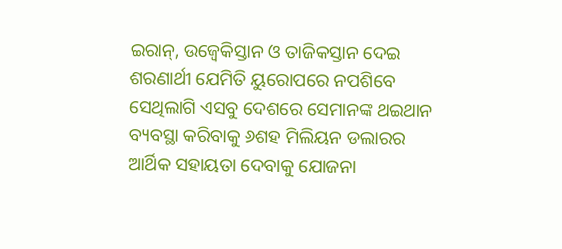ଇରାନ୍, ଉଜ୍ବେକିସ୍ତାନ ଓ ତାଜିକସ୍ତାନ ଦେଇ ଶରଣାର୍ଥୀ ଯେମିତି ୟୁରୋପରେ ନପଶିବେ ସେଥିଲାଗି ଏସବୁ ଦେଶରେ ସେମାନଙ୍କ ଥଇଥାନ ବ୍ୟବସ୍ଥା କରିବାକୁ ୬ଶହ ମିଲିୟନ ଡଲାରର ଆର୍ଥିକ ସହାୟତା ଦେବାକୁ ଯୋଜନା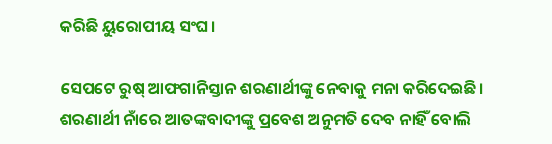କରିଛି ୟୁରୋପୀୟ ସଂଘ।

ସେପଟେ ରୁଷ୍ ଆଫଗାନିସ୍ତାନ ଶରଣାର୍ଥୀଙ୍କୁ ନେବାକୁ ମନା କରିଦେଇଛି। ଶରଣାର୍ଥୀ ନାଁରେ ଆତଙ୍କବାଦୀଙ୍କୁ ପ୍ରବେଶ ଅନୁମତି ଦେବ ନାହିଁ ବୋଲି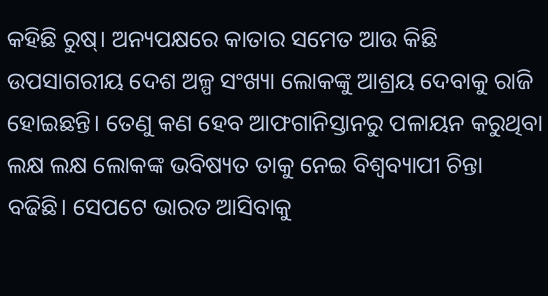କହିଛି ରୁଷ୍। ଅନ୍ୟପକ୍ଷରେ କାତାର ସମେତ ଆଉ କିଛି ଉପସାଗରୀୟ ଦେଶ ଅଳ୍ପ ସଂଖ୍ୟା ଲୋକଙ୍କୁ ଆଶ୍ରୟ ଦେବାକୁ ରାଜି ହୋଇଛନ୍ତି। ତେଣୁ କଣ ହେବ ଆଫଗାନିସ୍ତାନରୁ ପଳାୟନ କରୁଥିବା ଲକ୍ଷ ଲକ୍ଷ ଲୋକଙ୍କ ଭବିଷ୍ୟତ ତାକୁ ନେଇ ବିଶ୍ୱବ୍ୟାପୀ ଚିନ୍ତା ବଢିଛି। ସେପଟେ ଭାରତ ଆସିବାକୁ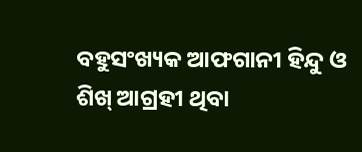ବହୁସଂଖ୍ୟକ ଆଫଗାନୀ ହିନ୍ଦୁ ଓ ଶିଖ୍ ଆଗ୍ରହୀ ଥିବା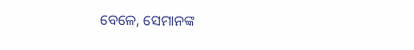ବେଳେ, ସେମାନଙ୍କ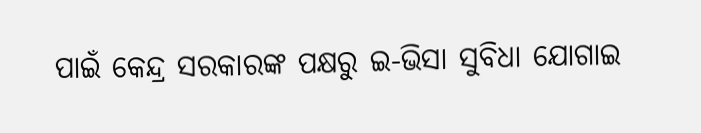ପାଇଁ କେନ୍ଦ୍ର ସରକାରଙ୍କ ପକ୍ଷରୁ ଇ-ଭିସା ସୁବିଧା ଯୋଗାଇ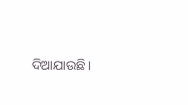ଦିଆଯାଉଛି।